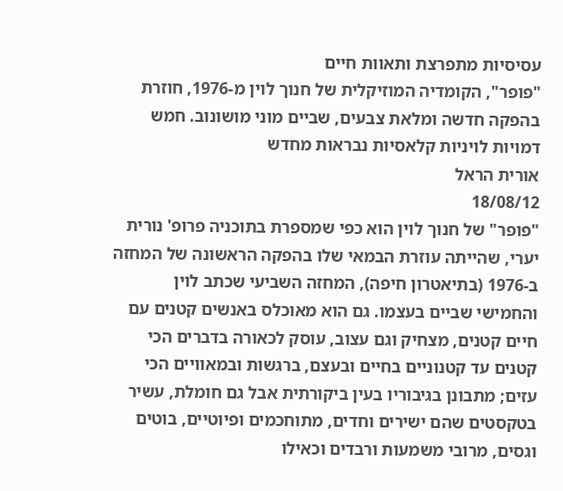עסיסיות מתפרצת ותאוות חיים
"פופר", הקומדיה המוזיקלית של חנוך לוין מ-1976, חוזרת בהפקה חדשה ומלאת צבעים, שביים מוני מושונוב. חמש דמויות לויניות קלאסיות נבראות מחדש
אורית הראל
18/08/12
"פופר" של חנוך לוין הוא כפי שמספרת בתוכניה פרופ' נורית יערי, שהייתה עוזרת הבמאי שלו בהפקה הראשונה של המחזה ב-1976 (בתיאטרון חיפה), המחזה השביעי שכתב לוין והחמישי שביים בעצמו. גם הוא מאוכלס באנשים קטנים עם חיים קטנים, מצחיק וגם עצוב, עוסק לכאורה בדברים הכי קטנים עד קטנוניים בחיים ובעצם, ברגשות ובמאוויים הכי עזים; מתבונן בגיבוריו בעין ביקורתית אבל גם חומלת, עשיר בטקסטים שהם ישירים וחדים, מתוחכמים ופיוטיים, בוטים וגסים, מרובי משמעות ורבדים וכאילו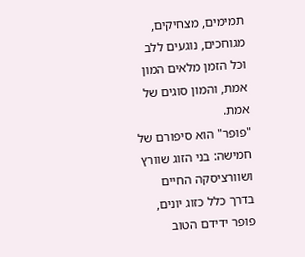תמימים, מצחיקים, מגוחכים, נוגעים ללב וכל הזמן מלאים המון אמת, והמון סוגים של אמת.
"פופר" הוא סיפורם של חמישה: בני הזוג שוורץ ושוורציסקה החיים בדרך כלל כזוג יונים, פופר ידידם הטוב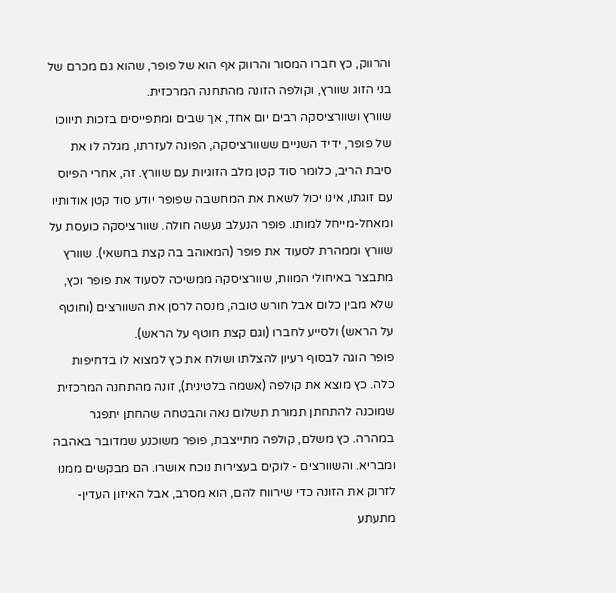והרווק, כץ חברו המסור והרווק אף הוא של פופר, שהוא גם מכרם של בני הזוג שוורץ, וקולפה הזונה מהתחנה המרכזית.
שוורץ ושוורציסקה רבים יום אחד, אך שבים ומתפייסים בזכות תיווכו של פופר, ידיד השניים ששוורציסקה, הפונה לעזרתו, מגלה לו את סיבת הריב, כלומר סוד קטן מלב הזוגיות עם שוורץ. זה, אחרי הפיוס עם זוגתו, אינו יכול לשאת את המחשבה שפופר יודע סוד קטן אודותיו ומאחל-מייחל למותו. פופר הנעלב נעשה חולה. שוורציסקה כועסת על שוורץ וממהרת לסעוד את פופר (המאוהב בה קצת בחשאי). שוורץ מתבצר באיחולי המוות, שוורציסקה ממשיכה לסעוד את פופר וכץ, שלא מבין כלום אבל חורש טובה, מנסה לרסן את השוורצים (וחוטף על הראש) ולסייע לחברו (וגם קצת חוטף על הראש).
פופר הוגה לבסוף רעיון להצלתו ושולח את כץ למצוא לו בדחיפות כלה. כץ מוצא את קולפה (אשמה בלטינית), זונה מהתחנה המרכזית שמוכנה להתחתן תמורת תשלום נאה והבטחה שהחתן יתפגר במהרה. כץ משלם, קולפה מתייצבת, פופר משוכנע שמדובר באהבה ומבריא. והשוורצים - לוקים בעצירות נוכח אושרו. הם מבקשים ממנו לזרוק את הזונה כדי שירווח להם, הוא מסרב, אבל האיזון העדין-מתעתע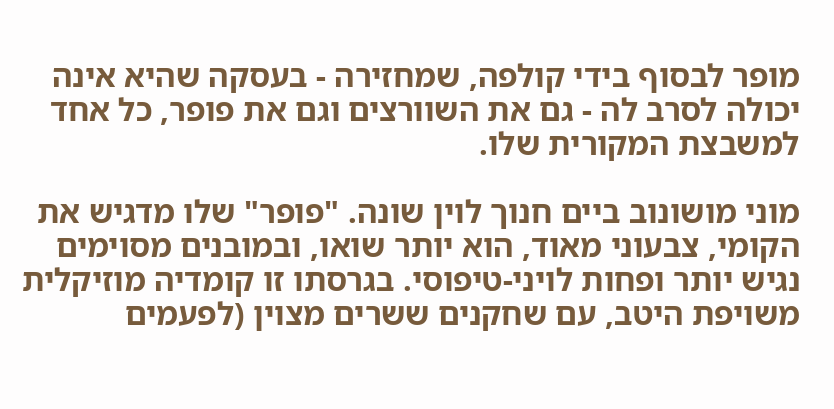מופר לבסוף בידי קולפה, שמחזירה - בעסקה שהיא אינה יכולה לסרב לה - גם את השוורצים וגם את פופר, כל אחד למשבצת המקורית שלו.

מוני מושונוב ביים חנוך לוין שונה. "פופר" שלו מדגיש את הקומי, צבעוני מאוד, הוא יותר שואו, ובמובנים מסוימים נגיש יותר ופחות לויני-טיפוסי. בגרסתו זו קומדיה מוזיקלית משויפת היטב, עם שחקנים ששרים מצוין (לפעמים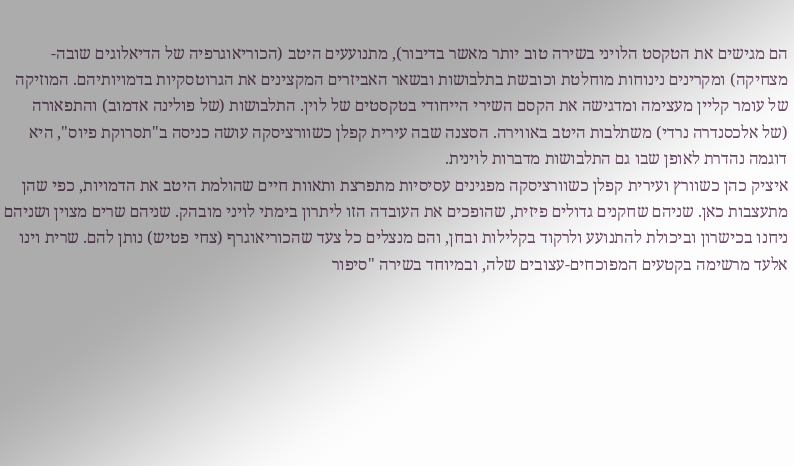הם מגישים את הטקסט הלויני בשירה טוב יותר מאשר בדיבור), מתנועעים היטב (הכוריאוגרפיה של הדיאלוגים שובה-מצחיקה) ומקרינים נינוחות מוחלטת וכובשת בתלבושות ובשאר האביזרים המקצינים את הגרוטסקיות בדמויותיהם. המוזיקה של עומר קליין מעצימה ומדגישה את הקסם השירי הייחודי בטקסטים של לוין. התלבושות (של פולינה אדמוב) והתפאורה (של אלכסנדרה נרדי) משתלבות היטב באווירה. הסצנה שבה עירית קפלן כשוורציסקה עושה כניסה ב"תסרוקת פיוס", היא דוגמה נהדרת לאופן שבו גם התלבושות מדברות לוינית.
איציק כהן כשוורץ ועירית קפלן כשוורציסקה מפגינים עסיסיות מתפרצת ותאוות חיים שהולמת היטב את הדמויות, כפי שהן מתעצבות כאן. שניהם שחקנים גדולים פיזית, שהופכים את העובדה הזו ליתרון בימתי לויני מובהק. שניהם שרים מצוין ושניהם ניחנו בכישרון וביכולת להתנועע ולרקוד בקלילות ובחן, והם מנצלים כל צעד שהכוריאוגרף (צחי פטיש) נותן להם. שרית וינו אלעד מרשימה בקטעים המפוכחים-עצובים שלה, ובמיוחד בשירה "סיפור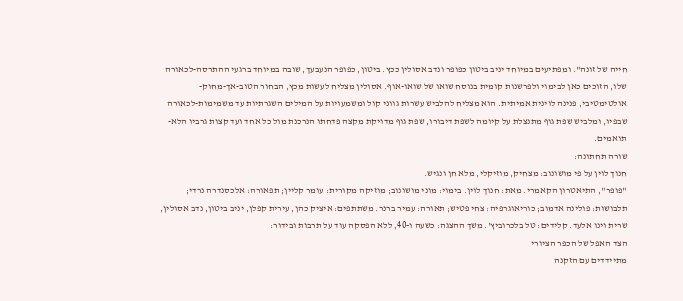חייה של זונה". ומפתיעים במיוחד יניב ביטון כפופר ונדב אסולין ככץ. ביטון, כפופר הנעבעך, שובה במיוחד ברגעי ההתרסה-לכאורה שלו, הזוכים כאן לבימוי ולפרשנות קומית בנוסח שואו של שואו-אוף. אסולין מצליח לעשות מכץ, הבחור הטוב-אך-מחוק-אולטימטיבי, פנינה לוינית אמיתית. הוא מצליח להלביש עשרות גווני קול ומשמעויות על המילים השגרתיות עד משמימות-לכאורה שבפיו, ומלביש שפת גוף מתנצלת על קיומה לשפת דיבורו, שפת גוף מדויקת מקצה פדחתו הנרכנת מול כל אחד ועד קצות גרביו הלא-תואמים.
שורה תחתונה:
חנוך לוין על פי מושונוב: מצחיק, מוזיקלי, מלא חן ונגיש.
"פופר", התיאטרון הקאמרי. מאת: חנוך לוין. בימוי: מוני מושונוב; מוזיקה מקורית: עומר קליין; תפאורה: אלכסנדרה נרדי; תלבושות: פולינה אדמוב; כוריאוגרפיה: צחי פטיש; תאורה: עמיר ברנר. משתתפים: איציק כהן, עירית קפלן, יניב ביטון, נדב אסולין, שרית וינו אלעד. קלידים: טל בלכרוביץ'. משך ההצגה: כשעה ו-40, ללא הפסקה עוד על תרבות ובידור:
הצד האפל של הכפר הציורי
מתיידדים עם הזקנה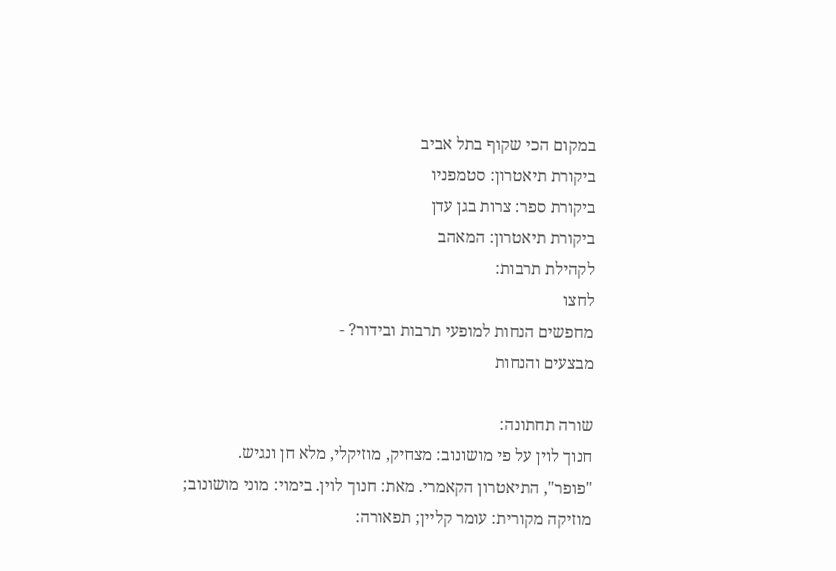במקום הכי שקוף בתל אביב
ביקורת תיאטרון: סטמפניו
ביקורת ספר: צרות בגן עדן
ביקורת תיאטרון: המאהב
לקהילת תרבות:
לחצו
מחפשים הנחות למופעי תרבות ובידור? -
מבצעים והנחות

שורה תחתונה:
חנוך לוין על פי מושונוב: מצחיק, מוזיקלי, מלא חן ונגיש.
"פופר", התיאטרון הקאמרי. מאת: חנוך לוין. בימוי: מוני מושונוב; מוזיקה מקורית: עומר קליין; תפאורה: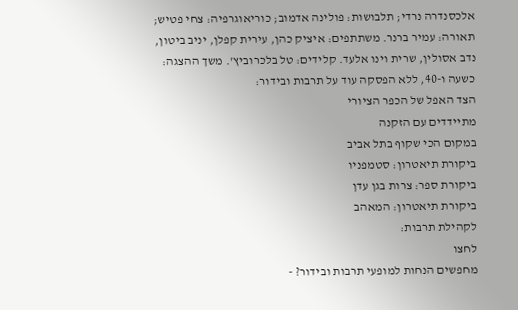אלכסנדרה נרדי; תלבושות: פולינה אדמוב; כוריאוגרפיה: צחי פטיש; תאורה: עמיר ברנר. משתתפים: איציק כהן, עירית קפלן, יניב ביטון, נדב אסולין, שרית וינו אלעד. קלידים: טל בלכרוביץ'. משך ההצגה: כשעה ו-40, ללא הפסקה עוד על תרבות ובידור:
הצד האפל של הכפר הציורי
מתיידדים עם הזקנה
במקום הכי שקוף בתל אביב
ביקורת תיאטרון: סטמפניו
ביקורת ספר: צרות בגן עדן
ביקורת תיאטרון: המאהב
לקהילת תרבות:
לחצו
מחפשים הנחות למופעי תרבות ובידור? -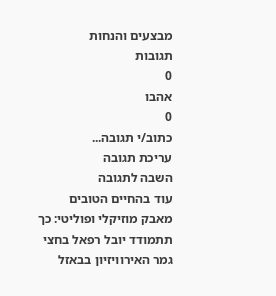מבצעים והנחות
תגובות
0
אהבו
0
כתוב/י תגובה...
עריכת תגובה
השבה לתגובה
עוד בהחיים הטובים
מאבק מוזיקלי ופוליטי: כך תתמודד יובל רפאל בחצי גמר האירוויזיון בבאזל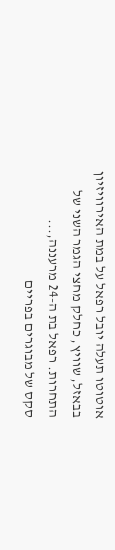אוטוטו תעלה יובל רפאל על במת האירוויזיון בבאזל, שוויץ, כחלק מחצי הגמר השני של התחרות. רפאל בת ה-24 מרעננה,...
סקס של מבוגרים בפריים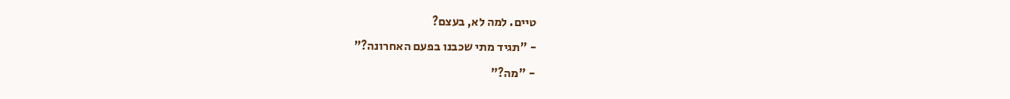טיים. למה לא, בעצם?
- "תגיד מתי שכבנו בפעם האחרונה?"
- "מה?"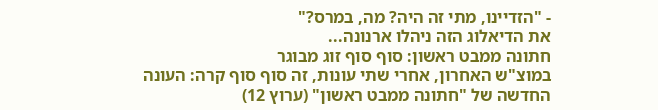- "הזדיינו, מתי זה היה? מה, במרס?"
את הדיאלוג הזה ניהלו ארנונה...
חתונה ממבט ראשון: סוף סוף זוג מבוגר
במוצ"ש האחרון, אחרי שתי עונות, זה סוף סוף קרה: העונה החדשה של "חתונה ממבט ראשון" (ערוץ 12)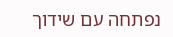נפתחה עם שידוך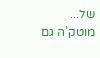של...
מוטק’ה גם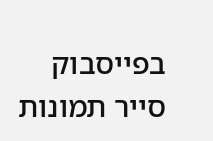בפייסבוק
סייר תמונות